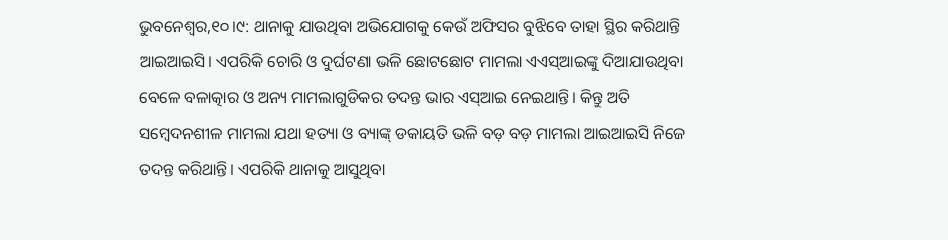ଭୁବନେଶ୍ୱର,୧୦।୯: ଥାନାକୁ ଯାଉଥିବା ଅଭିଯୋଗକୁ କେଉଁ ଅଫିସର ବୁଝିବେ ତାହା ସ୍ଥିର କରିଥାନ୍ତି ଆଇଆଇସି। ଏପରିକି ଚୋରି ଓ ଦୁର୍ଘଟଣା ଭଳି ଛୋଟଛୋଟ ମାମଲା ଏଏସ୍ଆଇଙ୍କୁ ଦିଆଯାଉଥିବା ବେଳେ ବଳାତ୍କାର ଓ ଅନ୍ୟ ମାମଲାଗୁଡିକର ତଦନ୍ତ ଭାର ଏସ୍ଆଇ ନେଇଥାନ୍ତି। କିନ୍ତୁ ଅତି ସମ୍ବେଦନଶୀଳ ମାମଲା ଯଥା ହତ୍ୟା ଓ ବ୍ୟାଙ୍କ୍ ଡକାୟତି ଭଳି ବଡ଼ ବଡ଼ ମାମଲା ଆଇଆଇସି ନିଜେ ତଦନ୍ତ କରିଥାନ୍ତି। ଏପରିକି ଥାନାକୁ ଆସୁଥିବା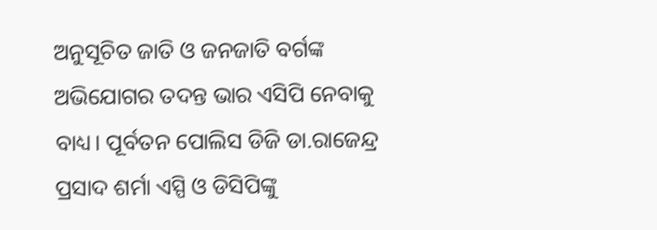ଅନୁସୂଚିତ ଜାତି ଓ ଜନଜାତି ବର୍ଗଙ୍କ ଅଭିଯୋଗର ତଦନ୍ତ ଭାର ଏସିପି ନେବାକୁ ବାଧ୍ୟ। ପୂର୍ବତନ ପୋଲିସ ଡିଜି ଡା.ରାଜେନ୍ଦ୍ର ପ୍ରସାଦ ଶର୍ମା ଏସ୍ପି ଓ ଡିସିପିଙ୍କୁ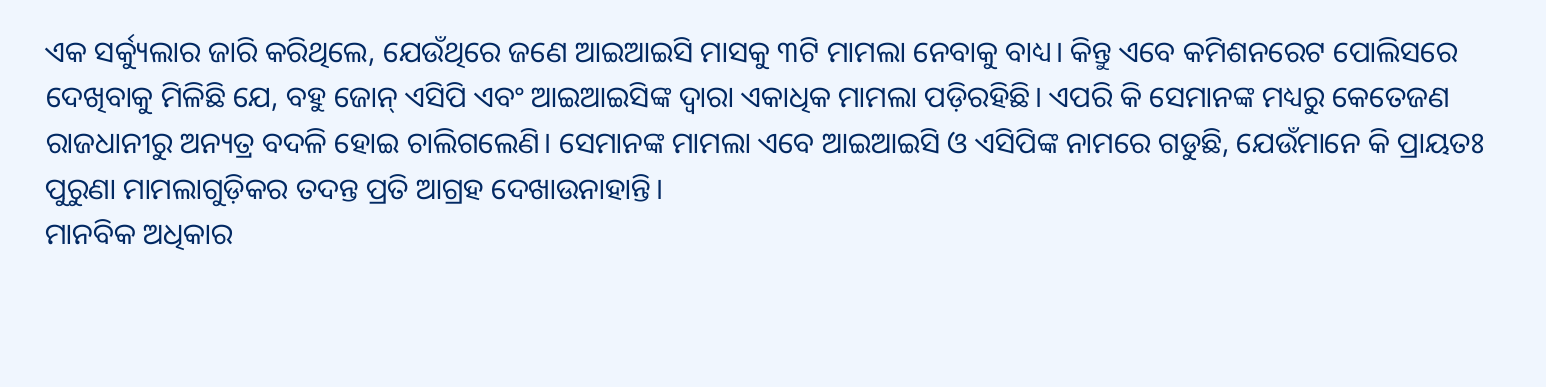ଏକ ସର୍କ୍ୟୁଲାର ଜାରି କରିଥିଲେ, ଯେଉଁଥିରେ ଜଣେ ଆଇଆଇସି ମାସକୁ ୩ଟି ମାମଲା ନେବାକୁ ବାଧ୍ୟ। କିନ୍ତୁ ଏବେ କମିଶନରେଟ ପୋଲିସରେ ଦେଖିବାକୁ ମିଳିଛି ଯେ, ବହୁ ଜୋନ୍ ଏସିପି ଏବଂ ଆଇଆଇସିଙ୍କ ଦ୍ୱାରା ଏକାଧିକ ମାମଲା ପଡ଼ିରହିଛି। ଏପରି କି ସେମାନଙ୍କ ମଧ୍ୟରୁ କେତେଜଣ ରାଜଧାନୀରୁ ଅନ୍ୟତ୍ର ବଦଳି ହୋଇ ଚାଲିଗଲେଣି। ସେମାନଙ୍କ ମାମଲା ଏବେ ଆଇଆଇସି ଓ ଏସିପିଙ୍କ ନାମରେ ଗଡୁଛି, ଯେଉଁମାନେ କି ପ୍ରାୟତଃ ପୁରୁଣା ମାମଲାଗୁଡ଼ିକର ତଦନ୍ତ ପ୍ରତି ଆଗ୍ରହ ଦେଖାଉନାହାନ୍ତି।
ମାନବିକ ଅଧିକାର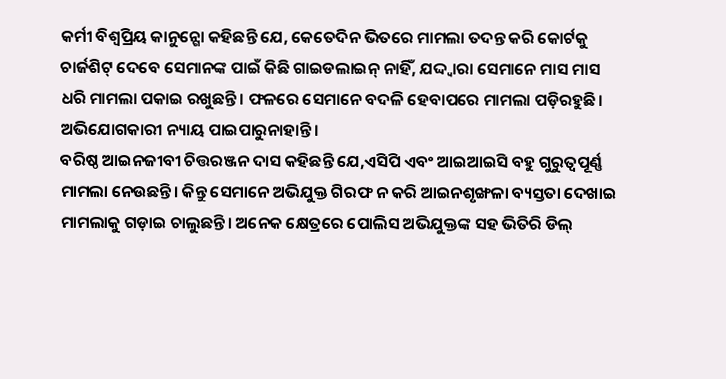କର୍ମୀ ବିଶ୍ୱପ୍ରିୟ କାନୁନ୍ଗୋ କହିଛନ୍ତି ଯେ, କେତେଦିନ ଭିତରେ ମାମଲା ତଦନ୍ତ କରି କୋର୍ଟକୁ ଚାର୍ଜଶିଟ୍ ଦେବେ ସେମାନଙ୍କ ପାଇଁ କିଛି ଗାଇଡଲାଇନ୍ ନାହିଁ, ଯଦ୍ଦ୍ବାରା ସେମାନେ ମାସ ମାସ ଧରି ମାମଲା ପକାଇ ରଖୁଛନ୍ତି। ଫଳରେ ସେମାନେ ବଦଳି ହେବାପରେ ମାମଲା ପଡ଼ିରହୁଛି। ଅଭିଯୋଗକାରୀ ନ୍ୟାୟ ପାଇପାରୁନାହାନ୍ତି।
ବରିଷ୍ଠ ଆଇନଜୀବୀ ଚିତ୍ତରଞ୍ଜନ ଦାସ କହିଛନ୍ତି ଯେ,ଏସିପି ଏବଂ ଆଇଆଇସି ବହୁ ଗୁରୁତ୍ୱପୂର୍ଣ୍ଣ ମାମଲା ନେଉଛନ୍ତି। କିନ୍ତୁ ସେମାନେ ଅଭିଯୁକ୍ତ ଗିରଫ ନ କରି ଆଇନଶୃଙ୍ଖଳା ବ୍ୟସ୍ତତା ଦେଖାଇ ମାମଲାକୁ ଗଡ଼ାଇ ଚାଲୁଛନ୍ତି। ଅନେକ କ୍ଷେତ୍ରରେ ପୋଲିସ ଅଭିଯୁକ୍ତଙ୍କ ସହ ଭିତିରି ଡିଲ୍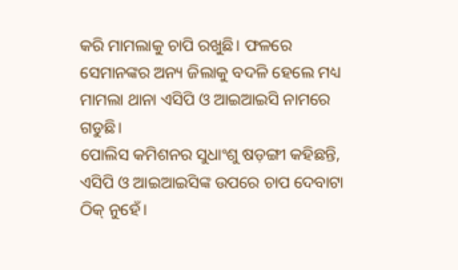କରି ମାମଲାକୁ ଚାପି ରଖୁଛି। ଫଳରେ ସେମାନଙ୍କର ଅନ୍ୟ ଜିଲାକୁ ବଦଳି ହେଲେ ମଧ୍ୟ ମାମଲା ଥାନା ଏସିପି ଓ ଆଇଆଇସି ନାମରେ ଗଡୁଛି।
ପୋଲିସ କମିଶନର ସୁଧାଂଶୁ ଷଡ଼ଙ୍ଗୀ କହିଛନ୍ତି, ଏସିପି ଓ ଆଇଆଇସିଙ୍କ ଉପରେ ଚାପ ଦେବାଟା ଠିକ୍ ନୁହେଁ।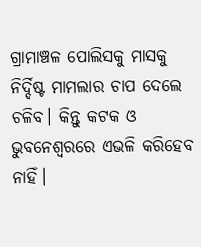ଗ୍ରାମାଞ୍ଚଳ ପୋଲିସକୁ ମାସକୁ ନିର୍ଦ୍ଦିଷ୍ଟ ମାମଲାର ଚାପ ଦେଲେ ଚଳିବ। କିନ୍ତୁ କଟକ ଓ ଭୁବନେଶ୍ୱରରେ ଏଭଳି କରିହେବ ନାହିଁ।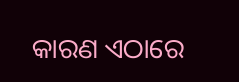କାରଣ ଏଠାରେ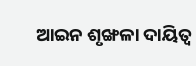ଆଇନ ଶୃଙ୍ଖଳା ଦାୟିତ୍ୱ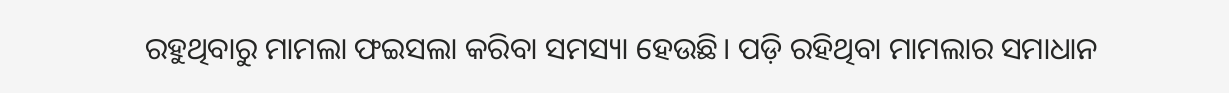ରହୁଥିବାରୁ ମାମଲା ଫଇସଲା କରିବା ସମସ୍ୟା ହେଉଛି। ପଡ଼ି ରହିଥିବା ମାମଲାର ସମାଧାନ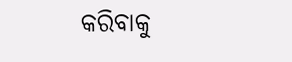କରିବାକୁ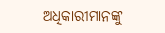ଅଧିକାରୀମାନଙ୍କୁ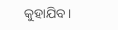କୁହାଯିବ।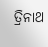ତ୍ରିନାଥ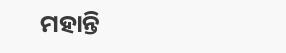ମହାନ୍ତି